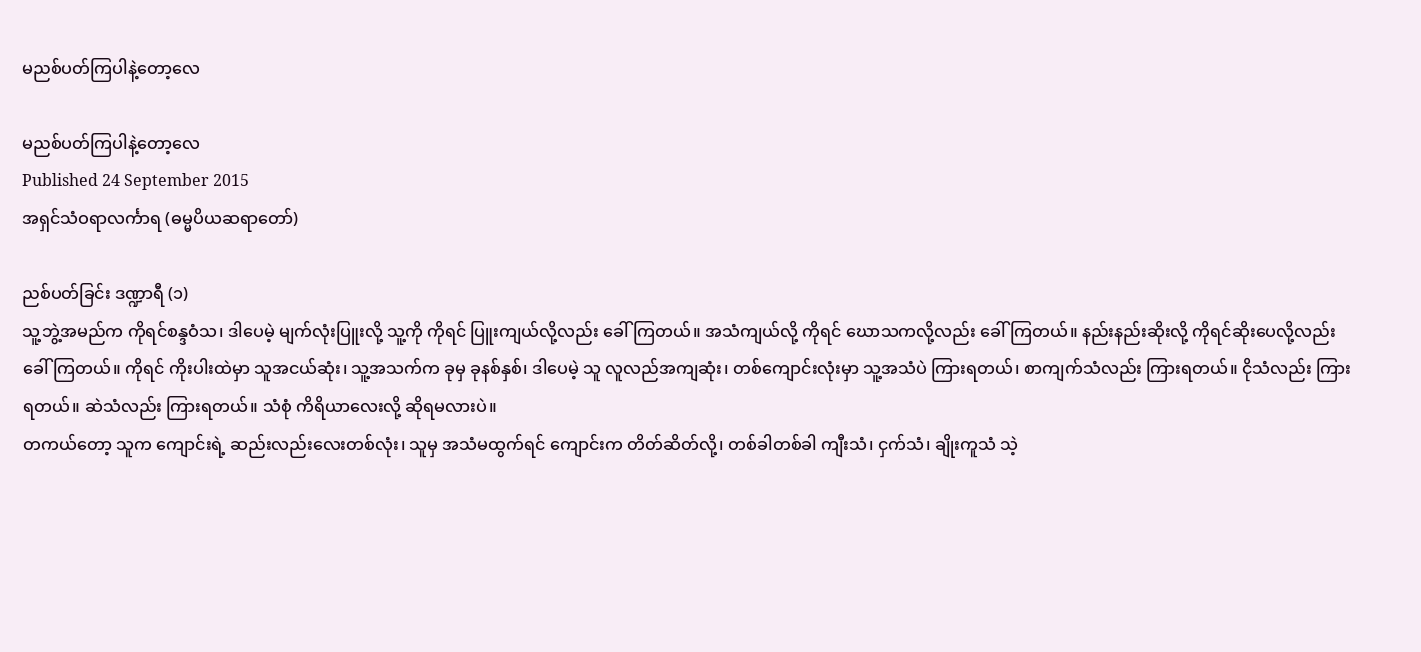မညစ်ပတ်ကြပါနဲ့တော့လေ

မညစ်ပတ်ကြပါနဲ့တော့လေ
Published 24 September 2015
အရှင်သံဝရာလင်္ကာရ (ဓမ္မပိယဆရာတော်)

ညစ်ပတ်ခြင်း ဒဏ္ဍာရီ (၁)
သူ့ဘွဲ့အမည်က ကိုရင်စန္ဒဝံသ၊ ဒါပေမဲ့ မျက်လုံးပြူးလို့ သူ့ကို ကိုရင် ပြူးကျယ်လို့လည်း ခေါ်ကြတယ်။ အသံကျယ်လို့ ကိုရင် ဃောသကလို့လည်း ခေါ်ကြတယ်။ နည်းနည်းဆိုးလို့ ကိုရင်ဆိုးပေလို့လည်း ခေါ်ကြတယ်။ ကိုရင် ကိုးပါးထဲမှာ သူအငယ်ဆုံး၊ သူ့အသက်က ခုမှ ခုနစ်နှစ်၊ ဒါပေမဲ့ သူ လူလည်အကျဆုံး၊ တစ်ကျောင်းလုံးမှာ သူ့အသံပဲ ကြားရတယ်၊ စာကျက်သံလည်း ကြားရတယ်။ ငိုသံလည်း ကြားရတယ်။ ဆဲသံလည်း ကြားရတယ်။ သံစုံ ကိရိယာလေးလို့ ဆိုရမလားပဲ။
တကယ်တော့ သူက ကျောင်းရဲ့ ဆည်းလည်းလေးတစ်လုံး၊ သူမှ အသံမထွက်ရင် ကျောင်းက တိတ်ဆိတ်လို့၊ တစ်ခါတစ်ခါ ကျီးသံ၊ ငှက်သံ၊ ချိုးကူသံ သဲ့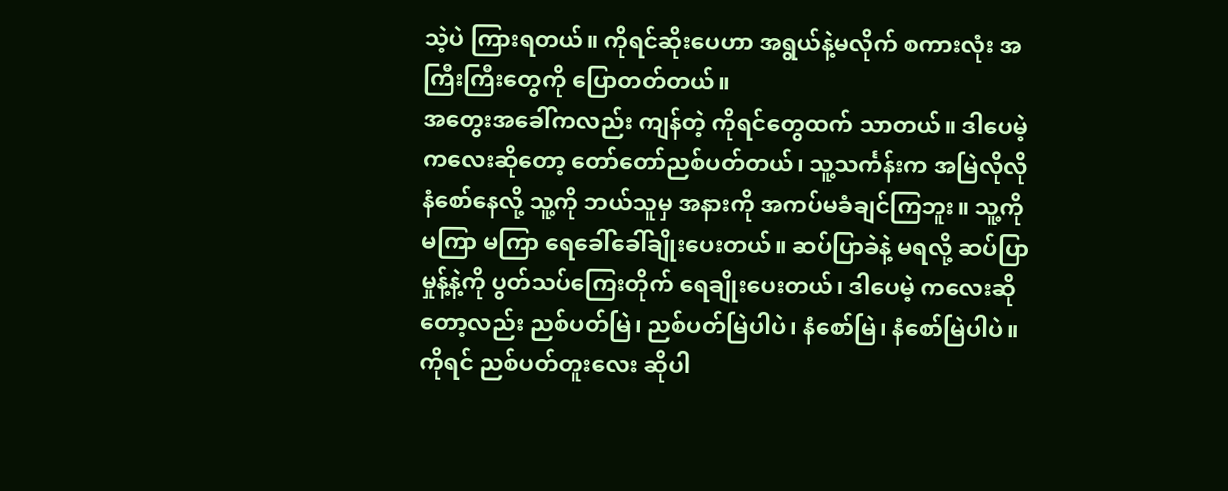သဲ့ပဲ ကြားရတယ်။ ကိုရင်ဆိုးပေဟာ အရွယ်နဲ့မလိုက် စကားလုံး အကြီးကြီးတွေကို ပြောတတ်တယ်။
အတွေးအခေါ်ကလည်း ကျန်တဲ့ ကိုရင်တွေထက် သာတယ်။ ဒါပေမဲ့ ကလေးဆိုတော့ တော်တော်ညစ်ပတ်တယ်၊ သူ့သင်္ကန်းက အမြဲလိုလို နံစော်နေလို့ သူ့ကို ဘယ်သူမှ အနားကို အကပ်မခံချင်ကြဘူး။ သူ့ကို မကြာ မကြာ ရေခေါ်ခေါ်ချိုးပေးတယ်။ ဆပ်ပြာခဲနဲ့ မရလို့ ဆပ်ပြာမှုန့်နဲ့ကို ပွတ်သပ်ကြေးတိုက် ရေချိုးပေးတယ်၊ ဒါပေမဲ့ ကလေးဆိုတော့လည်း ညစ်ပတ်မြဲ၊ ညစ်ပတ်မြဲပါပဲ၊ နံစော်မြဲ၊ နံစော်မြဲပါပဲ။ ကိုရင် ညစ်ပတ်တူးလေး ဆိုပါ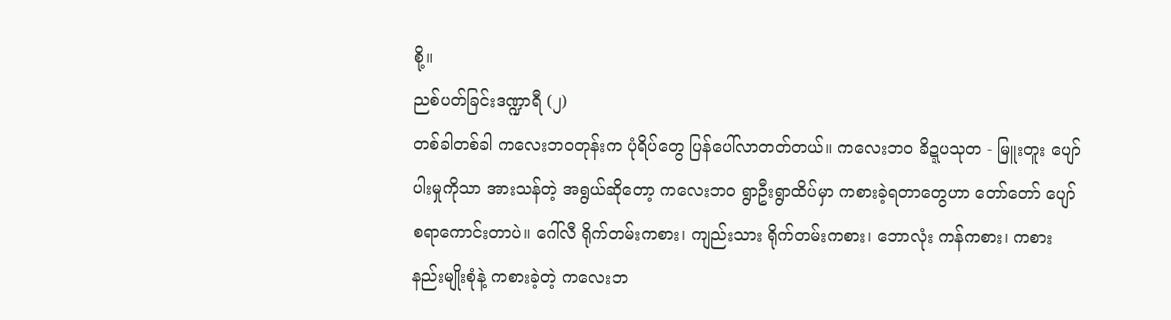စို့။
ညစ်ပတ်ခြင်းဒဏ္ဍာရီ (၂)
တစ်ခါတစ်ခါ ကလေးဘဝတုန်းက ပုံရိပ်တွေ ပြန်ပေါ်လာတတ်တယ်။ ကလေးဘ၀ ခိဍ္ဍပသုတ - မြူးတူး ပျော်ပါးမှုကိုသာ အားသန်တဲ့ အရွယ်ဆိုတော့ ကလေးဘ၀ ရွာဦးရွာထိပ်မှာ ကစားခဲ့ရတာတွေဟာ တော်တော် ပျော်စရာကောင်းတာပဲ။ ဂေါ်လီ ရိုက်တမ်းကစား၊ ကျည်းသား ရိုက်တမ်းကစား၊ ဘောလုံး ကန်ကစား၊ ကစားနည်းမျိုးစုံနဲ့ ကစားခဲ့တဲ့ ကလေးဘ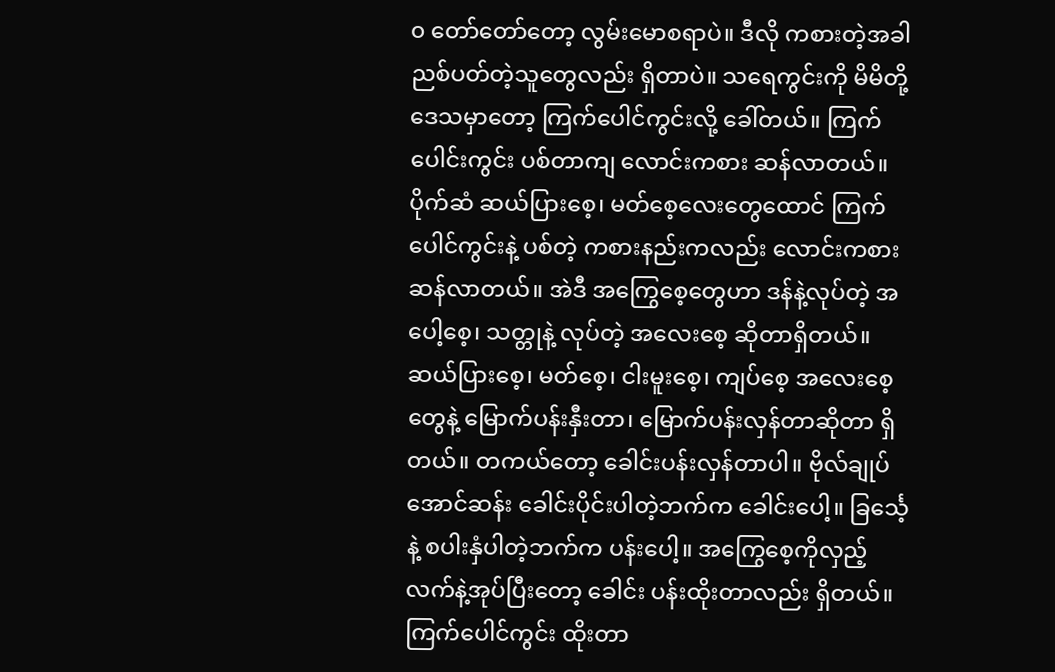၀ တော်တော်တော့ လွမ်းမောစရာပဲ။ ဒီလို ကစားတဲ့အခါ ညစ်ပတ်တဲ့သူတွေလည်း ရှိတာပဲ။ သရေကွင်းကို မိမိတို့ဒေသမှာတော့ ကြက်ပေါင်ကွင်းလို့ ခေါ်တယ်။ ကြက်ပေါင်းကွင်း ပစ်တာကျ လောင်းကစား ဆန်လာတယ်။
ပိုက်ဆံ ဆယ်ပြားစေ့၊ မတ်စေ့လေးတွေထောင် ကြက်ပေါင်ကွင်းနဲ့ ပစ်တဲ့ ကစားနည်းကလည်း လောင်းကစားဆန်လာတယ်။ အဲဒီ အကြွေစေ့တွေဟာ ဒန်နဲ့လုပ်တဲ့ အပေါ့စေ့၊ သတ္တုနဲ့ လုပ်တဲ့ အလေးစေ့ ဆိုတာရှိတယ်။
ဆယ်ပြားစေ့၊ မတ်စေ့၊ ငါးမူးစေ့၊ ကျပ်စေ့ အလေးစေ့တွေနဲ့ မြောက်ပန်းနှီးတာ၊ မြောက်ပန်းလှန်တာဆိုတာ ရှိတယ်။ တကယ်တော့ ခေါင်းပန်းလှန်တာပါ။ ဗိုလ်ချုပ်အောင်ဆန်း ခေါင်းပိုင်းပါတဲ့ဘက်က ခေါင်းပေါ့။ ခြင်္သေ့နဲ့ စပါးနှံပါတဲ့ဘက်က ပန်းပေါ့။ အကြွေစေ့ကိုလှည့် လက်နဲ့အုပ်ပြီးတော့ ခေါင်း ပန်းထိုးတာလည်း ရှိတယ်။ ကြက်ပေါင်ကွင်း ထိုးတာ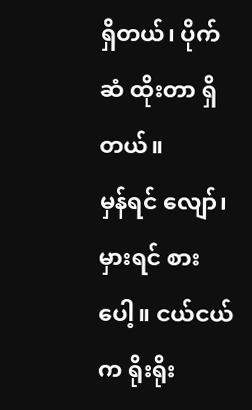ရှိတယ်၊ ပိုက်ဆံ ထိုးတာ ရှိတယ်။
မှန်ရင် လျော်၊ မှားရင် စားပေါ့။ ငယ်ငယ်က ရိုးရိုး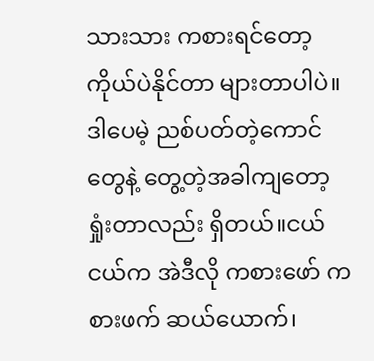သားသား ကစားရင်တော့ ကိုယ်ပဲနိုင်တာ များတာပါပဲ။ ဒါပေမဲ့ ညစ်ပတ်တဲ့ကောင်တွေနဲ့ တွေ့တဲ့အခါကျတော့ ရှုံးတာလည်း ရှိတယ်။ငယ်ငယ်က အဲဒီလို ကစားဖော် ကစားဖက် ဆယ်ယောက်၊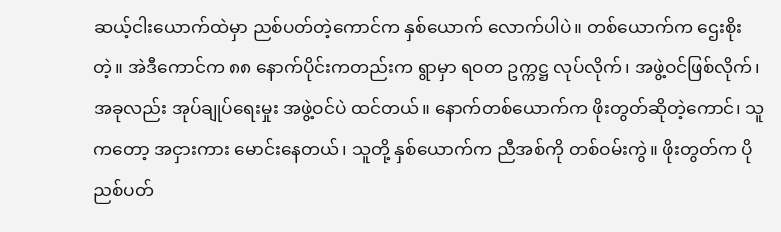ဆယ့်ငါးယောက်ထဲမှာ ညစ်ပတ်တဲ့ကောင်က နှစ်ယောက် လောက်ပါပဲ။ တစ်ယောက်က ဌေးစိုးတဲ့။ အဲဒီကောင်က ၈၈ နောက်ပိုင်းကတည်းက ရွာမှာ ရဝတ ဥက္ကဋ္ဌ လုပ်လိုက်၊ အဖွဲ့ဝင်ဖြစ်လိုက်၊ အခုလည်း အုပ်ချုပ်ရေးမှုး အဖွဲ့ဝင်ပဲ ထင်တယ်။ နောက်တစ်ယောက်က ဖိုးတွတ်ဆိုတဲ့ကောင်၊ သူကတော့ အငှားကား မောင်းနေတယ်၊ သူတို့ နှစ်ယောက်က ညီအစ်ကို တစ်ဝမ်းကွဲ။ ဖိုးတွတ်က ပိုညစ်ပတ်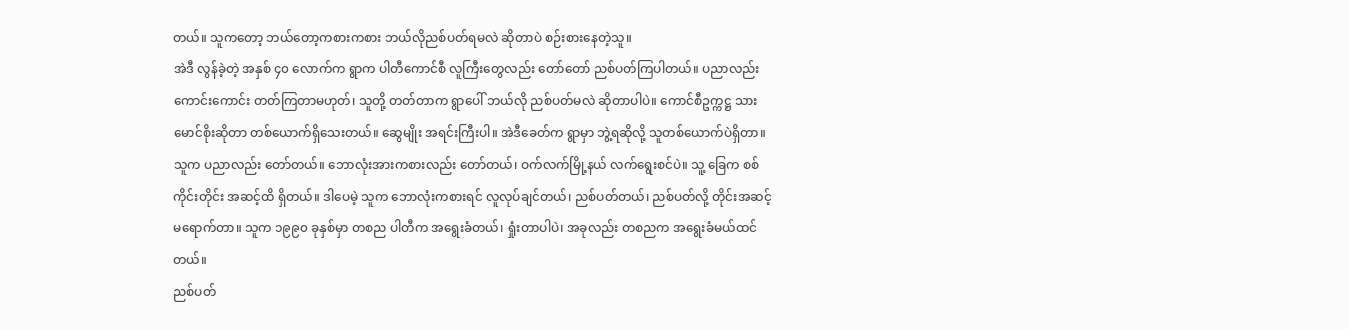တယ်။ သူကတော့ ဘယ်တော့ကစားကစား ဘယ်လိုညစ်ပတ်ရမလဲ ဆိုတာပဲ စဉ်းစားနေတဲ့သူ။
အဲဒီ လွန်ခဲ့တဲ့ အနှစ် ၄၀ လောက်က ရွာက ပါတီကောင်စီ လူကြီးတွေလည်း တော်တော် ညစ်ပတ်ကြပါတယ်။ ပညာလည်း ကောင်းကောင်း တတ်ကြတာမဟုတ်၊ သူတို့ တတ်တာက ရွာပေါ် ဘယ်လို ညစ်ပတ်မလဲ ဆိုတာပါပဲ။ ကောင်စီဥက္ကဋ္ဌ သားမောင်စိုးဆိုတာ တစ်ယောက်ရှိသေးတယ်။ ဆွေမျိုး အရင်းကြီးပါ။ အဲဒီခေတ်က ရွာမှာ ဘွဲ့ရဆိုလို့ သူတစ်ယောက်ပဲရှိတာ။ သူက ပညာလည်း တော်တယ်။ ဘောလုံးအားကစားလည်း တော်တယ်၊ ဝက်လက်မြို့နယ် လက်ရွေးစင်ပဲ။ သူ့ ခြေက စစ်ကိုင်းတိုင်း အဆင့်ထိ ရှိတယ်။ ဒါပေမဲ့ သူက ဘောလုံးကစားရင် လူလုပ်ချင်တယ်၊ ညစ်ပတ်တယ်၊ ညစ်ပတ်လို့ တိုင်းအဆင့် မရောက်တာ။ သူက ၁၉၉၀ ခုနှစ်မှာ တစည ပါတီက အရွေးခံတယ်၊ ရှုံးတာပါပဲ၊ အခုလည်း တစညက အရွေးခံမယ်ထင်တယ်။
ညစ်ပတ်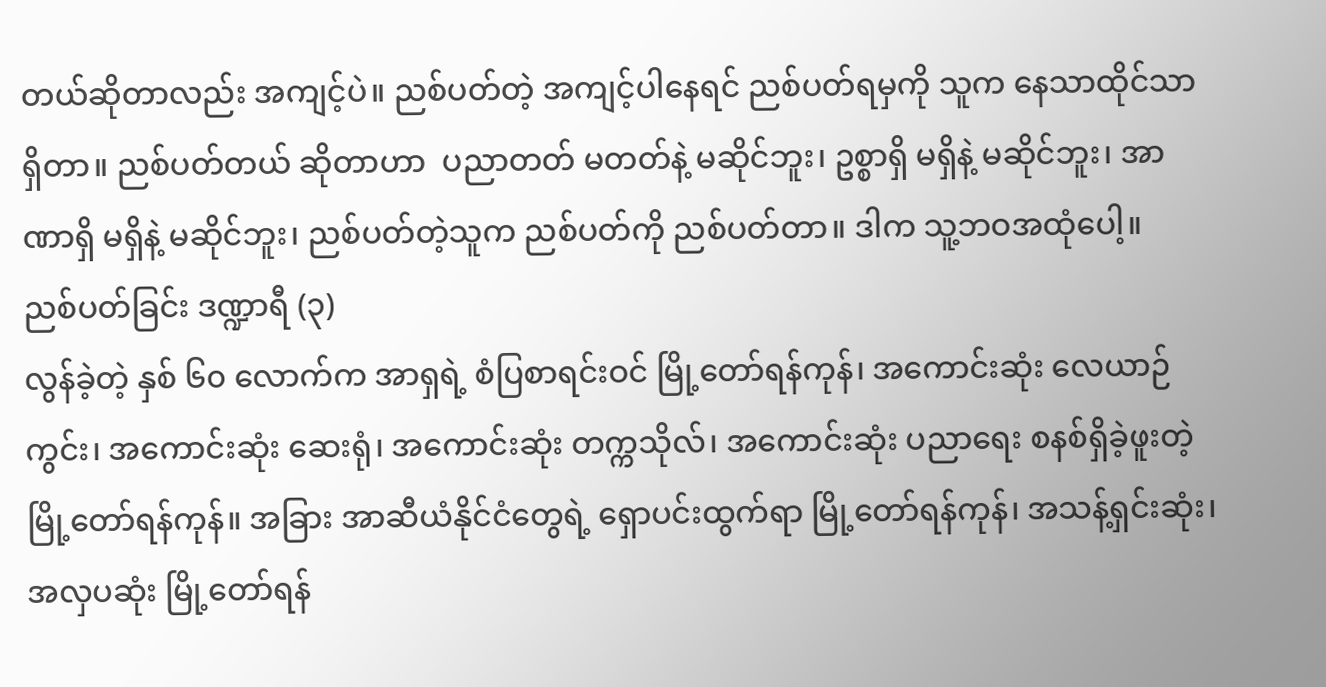တယ်ဆိုတာလည်း အကျင့်ပဲ။ ညစ်ပတ်တဲ့ အကျင့်ပါနေရင် ညစ်ပတ်ရမှကို သူက နေသာထိုင်သာ ရှိတာ။ ညစ်ပတ်တယ် ဆိုတာဟာ  ပညာတတ် မတတ်နဲ့ မဆိုင်ဘူး၊ ဥစ္စာရှိ မရှိနဲ့ မဆိုင်ဘူး၊ အာဏာရှိ မရှိနဲ့ မဆိုင်ဘူး၊ ညစ်ပတ်တဲ့သူက ညစ်ပတ်ကို ညစ်ပတ်တာ။ ဒါက သူ့ဘဝအထုံပေါ့။
ညစ်ပတ်ခြင်း ဒဏ္ဍာရီ (၃)
လွန်ခဲ့တဲ့ နှစ် ၆၀ လောက်က အာရှရဲ့ စံပြစာရင်းဝင် မြို့တော်ရန်ကုန်၊ အကောင်းဆုံး လေယာဉ်ကွင်း၊ အကောင်းဆုံး ဆေးရုံ၊ အကောင်းဆုံး တက္ကသိုလ်၊ အကောင်းဆုံး ပညာရေး စနစ်ရှိခဲ့ဖူးတဲ့ မြို့တော်ရန်ကုန်။ အခြား အာဆီယံနိုင်ငံတွေရဲ့ ရှောပင်းထွက်ရာ မြို့တော်ရန်ကုန်၊ အသန့်ရှင်းဆုံး၊ အလှပဆုံး မြို့တော်ရန်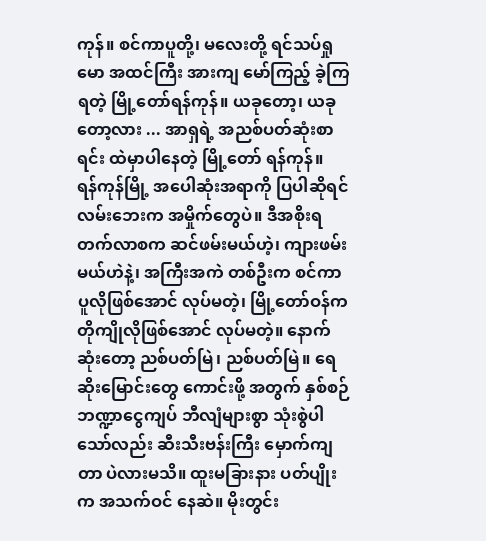ကုန်။ စင်ကာပူတို့၊ မလေးတို့ ရင်သပ်ရှုမော အထင်ကြီး အားကျ မော်ကြည့် ခဲ့ကြရတဲ့ မြို့တော်ရန်ကုန်။ ယခုတော့၊ ယခုတော့လား ... အာရှရဲ့ အညစ်ပတ်ဆုံးစာရင်း ထဲမှာပါနေတဲ့ မြို့တော် ရန်ကုန်။
ရန်ကုန်မြို့ အပေါဆုံးအရာကို ပြပါဆိုရင် လမ်းဘေးက အမှိုက်တွေပဲ။ ဒီအစိုးရ တက်လာစက ဆင်ဖမ်းမယ်ဟဲ့၊ ကျားဖမ်းမယ်ဟဲနဲ့၊ အကြီးအကဲ တစ်ဦးက စင်ကာပူလိုဖြစ်အောင် လုပ်မတဲ့၊ မြို့တော်ဝန်က တိုကျိုလိုဖြစ်အောင် လုပ်မတဲ့။ နောက်ဆုံးတော့ ညစ်ပတ်မြဲ၊ ညစ်ပတ်မြဲ။ ရေဆိုးမြောင်းတွေ ကောင်းဖို့ အတွက် နှစ်စဉ် ဘဏ္ဍာငွေကျပ် ဘီလျံများစွာ သုံးစွဲပါသော်လည်း ဆီးသီးဗန်းကြီး မှောက်ကျတာ ပဲလားမသိ။ ထူးမခြားနား ပတ်ပျိုးက အသက်ဝင် နေဆဲ။ မိုးတွင်း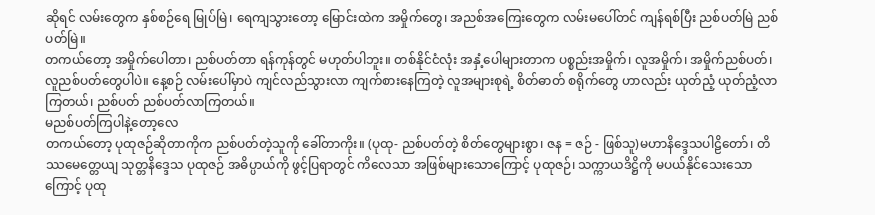ဆိုရင် လမ်းတွေက နှစ်စဉ်ရေ မြုပ်မြဲ၊ ရေကျသွားတော့ မြောင်းထဲက အမှိုက်တွေ၊ အညစ်အကြေးတွေက လမ်းမပေါ်တင် ကျန်ရစ်ပြီး ညစ်ပတ်မြဲ ညစ်ပတ်မြဲ။
တကယ်တော့ အမှိုက်ပေါတာ၊ ညစ်ပတ်တာ ရန်ကုန်တွင် မဟုတ်ပါဘူး။ တစ်နိုင်ငံလုံး အနှံ့ပေါများတာက ပစ္စည်းအမှိုက်၊ လူအမှိုက်၊ အမှိုက်ညစ်ပတ်၊  လူညစ်ပတ်တွေပါပဲ။ နေ့စဉ် လမ်းပေါ်မှာပဲ ကျင်လည်သွားလာ ကျက်စားနေကြတဲ့ လူအများစုရဲ့ စိတ်ဓာတ် စရိုက်တွေ ဟာလည်း ယုတ်ညံ့ ယုတ်ညံ့လာကြတယ်၊ ညစ်ပတ် ညစ်ပတ်လာကြတယ်။
မညစ်ပတ်ကြပါနဲ့တော့လေ
တကယ်တော့ ပုထုဇဉ်ဆိုတာကိုက ညစ်ပတ်တဲ့သူကို ခေါ်တာကိုး။ (ပုထု- ညစ်ပတ်တဲ့ စိတ်တွေများစွာ၊ ဇန = ဇဉ် - ဖြစ်သူ)မဟာနိဒ္ဒေသပါဠိတော်၊ တိဿမေတ္တေယျ သုတ္တနိဒ္ဒေသ ပုထုဇဉ် အဓိပ္ပာယ်ကို ဖွင့်ပြရာတွင် ကိလေသာ အဖြစ်များသောကြောင့် ပုထုဇဉ်၊ သက္ကာယဒိဋ္ဌိကို မပယ်နိုင်သေးသောကြောင့် ပုထု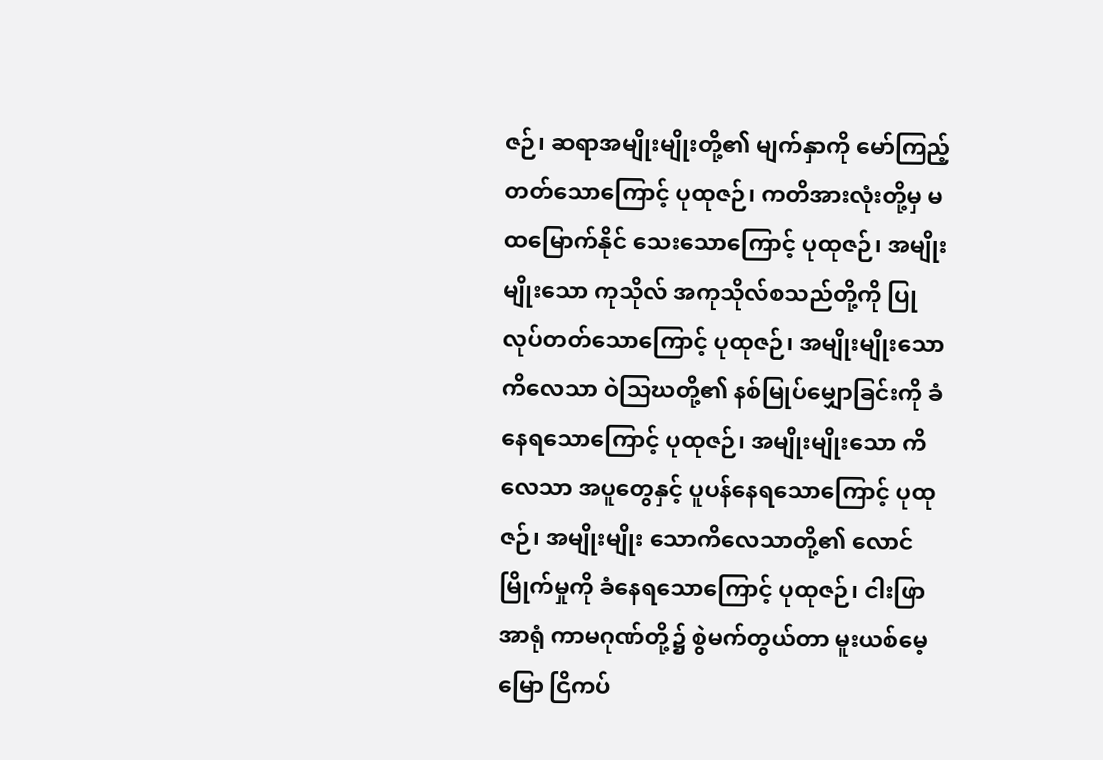ဇဉ်၊ ဆရာအမျိုးမျိုးတို့၏ မျက်နှာကို မော်ကြည့်တတ်သောကြောင့် ပုထုဇဉ်၊ ကတိအားလုံးတို့မှ မထမြောက်နိုင် သေးသောကြောင့် ပုထုဇဉ်၊ အမျိုးမျိုးသော ကုသိုလ် အကုသိုလ်စသည်တို့ကို ပြုလုပ်တတ်သောကြောင့် ပုထုဇဉ်၊ အမျိုးမျိုးသော ကိလေသာ ဝဲသြဃတို့၏ နစ်မြုပ်မျှောခြင်းကို ခံနေရသောကြောင့် ပုထုဇဉ်၊ အမျိုးမျိုးသော ကိလေသာ အပူတွေနှင့် ပူပန်နေရသောကြောင့် ပုထုဇဉ်၊ အမျိုးမျိုး သောကိလေသာတို့၏ လောင်မြိုက်မှုကို ခံနေရသောကြောင့် ပုထုဇဉ်၊ ငါးဖြာ အာရုံ ကာမဂုဏ်တို့၌ စွဲမက်တွယ်တာ မူးယစ်မေ့မြော ငြိကပ်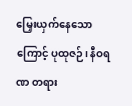မြှေးယှက်နေသောကြောင့် ပုထုဇဉ်၊ နီဝရဏ တရား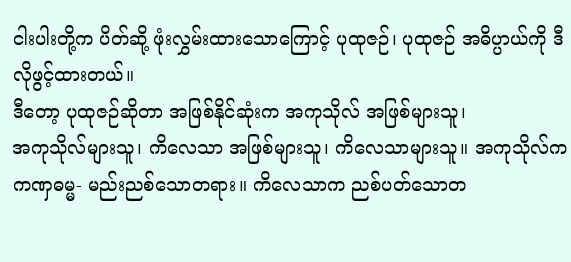ငါးပါးတို့က ပိတ်ဆို့ ဖုံးလွှမ်းထားသောကြောင့် ပုထုဇဉ်၊ ပုထုဇဉ် အဓိပ္ပာယ်ကို ဒီလိုဖွင့်ထားတယ်။
ဒီတော့ ပုထုဇဉ်ဆိုတာ အဖြစ်နိုင်ဆုံးက အကုသိုလ် အဖြစ်များသူ၊
အကုသိုလ်များသူ၊ ကိလေသာ အဖြစ်များသူ၊ ကိလေသာများသူ။ အကုသိုလ်ကကဏှဓမ္မ- မည်းညစ်သောတရား။ ကိလေသာက ညစ်ပတ်သောတ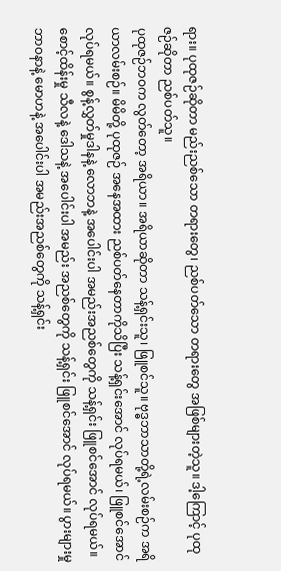ရား။ ပုထုဇဉ်ဆိုတာ မည်းညစ်သော တရားတွေ၊ ညစ်ပတ်သော တရားတွေ အဖြစ်များတဲ့သူ။ ဒါ့ကြောင့် ပုထုဇဉ်ဆိုတာ ညစ်ပတ်သူ။
ပုထုဇဉ်ဘဝက လွတ်တော့ အရိယာ။ အရိယာဆိုတာ သန့်ရှင်းသူ၊ ဖြူစင်သူ။ ဗုဒ္ဓဘာသာတို့ရဲ့လမ်းစဉ်က အရိယာလမ်းစဉ်။ မိမိတို့ ပုထုဇဉ် အနေအထား ညစ်ပတ်နေတာကိုသိပြီး သန့်ရှင်းအောင် လုပ်ရမယ်၊ ဖြူစင်အောင် လုပ်ရမယ်။ စွန့်လွှတ်မှုဒါနနဲ့ လောဘနဲ့ အပေါင်းပါ အမည်းအညစ်တွေကို သန့်ရှင်း ဖြူစင်အောင် လုပ်ရမယ်။ စောင့်ထိန်းမှု သီလနဲ့ ဒေါသနဲ့ အပေါင်းပါ အမည်း အညစ်တွေကို သန့်ရှင်း ဖြူစင်အောင် လုပ်ရမယ်။ ပွားများမှု ဘာဝနာနဲ့ မောဟနဲ့ အပေါင်းပါ အမည်းအညစ်တွေကို သန့်ရှင်း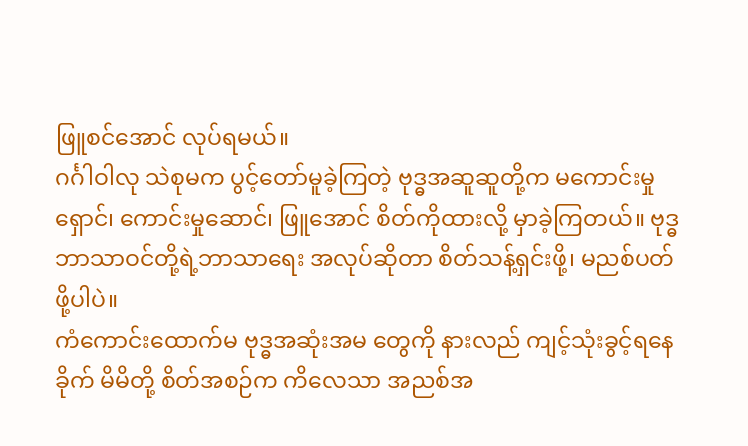ဖြူစင်အောင် လုပ်ရမယ်။
ဂင်္ဂါဝါလု သဲစုမက ပွင့်တော်မူခဲ့ကြတဲ့ ဗုဒ္ဓအဆူဆူတို့က မကောင်းမှုရှောင်၊ ကောင်းမှုဆောင်၊ ဖြူအောင် စိတ်ကိုထားလို့ မှာခဲ့ကြတယ်။ ဗုဒ္ဓဘာသာဝင်တို့ရဲ့ဘာသာရေး အလုပ်ဆိုတာ စိတ်သန့်ရှင်းဖို့၊ မညစ်ပတ်ဖို့ပါပဲ။
ကံကောင်းထောက်မ ဗုဒ္ဓအဆုံးအမ တွေကို နားလည် ကျင့်သုံးခွင့်ရနေခိုက် မိမိတို့ စိတ်အစဉ်က ကိလေသာ အညစ်အ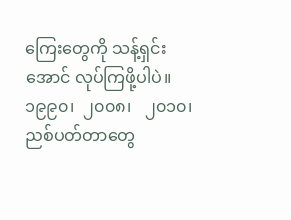ကြေးတွေကို သန့်ရှင်းအောင် လုပ်ကြဖို့ပါပဲ။
၁၉၉၀၊  ၂၀၀၈၊   ၂၀၁၀၊  ညစ်ပတ်တာတွေ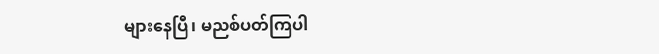များနေပြီ၊ မညစ်ပတ်ကြပါ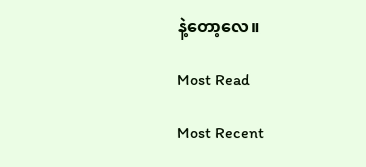နဲ့တော့လေ။

Most Read

Most Recent